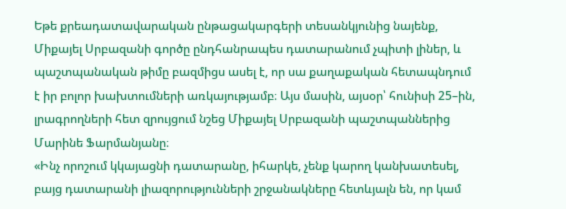Եթե քրեադատավարական ընթացակարգերի տեսանկյունից նայենք, Միքայել Սրբազանի գործը ընդհանրապես դատարանում չպիտի լիներ, և պաշտպանական թիմը բազմիցս ասել է, որ սա քաղաքական հետապնդում է իր բոլոր խախտումների առկայությամբ։ Այս մասին, այսօր՝ հունիսի 25–ին, լրագրողների հետ զրույցում նշեց Միքայել Սրբազանի պաշտպաններից Մարինե Ֆարմանյանը։
«Ինչ որոշում կկայացնի դատարանը, իհարկե, չենք կարող կանխատեսել, բայց դատարանի լիազորությունների շրջանակները հետևյալն են, որ կամ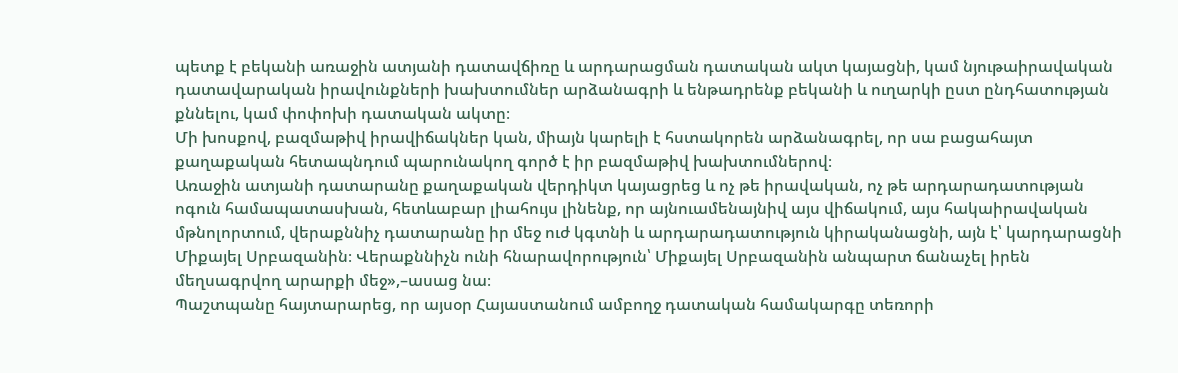պետք է բեկանի առաջին ատյանի դատավճիռը և արդարացման դատական ակտ կայացնի, կամ նյութաիրավական դատավարական իրավունքների խախտումներ արձանագրի և ենթադրենք բեկանի և ուղարկի ըստ ընդհատության քննելու, կամ փոփոխի դատական ակտը։
Մի խոսքով, բազմաթիվ իրավիճակներ կան, միայն կարելի է հստակորեն արձանագրել, որ սա բացահայտ քաղաքական հետապնդում պարունակող գործ է իր բազմաթիվ խախտումներով։
Առաջին ատյանի դատարանը քաղաքական վերդիկտ կայացրեց և ոչ թե իրավական, ոչ թե արդարադատության ոգուն համապատասխան, հետևաբար լիահույս լինենք, որ այնուամենայնիվ այս վիճակում, այս հակաիրավական մթնոլորտում, վերաքննիչ դատարանը իր մեջ ուժ կգտնի և արդարադատություն կիրականացնի, այն է՝ կարդարացնի Միքայել Սրբազանին։ Վերաքննիչն ունի հնարավորություն՝ Միքայել Սրբազանին անպարտ ճանաչել իրեն մեղսագրվող արարքի մեջ»,–ասաց նա։
Պաշտպանը հայտարարեց, որ այսօր Հայաստանում ամբողջ դատական համակարգը տեռորի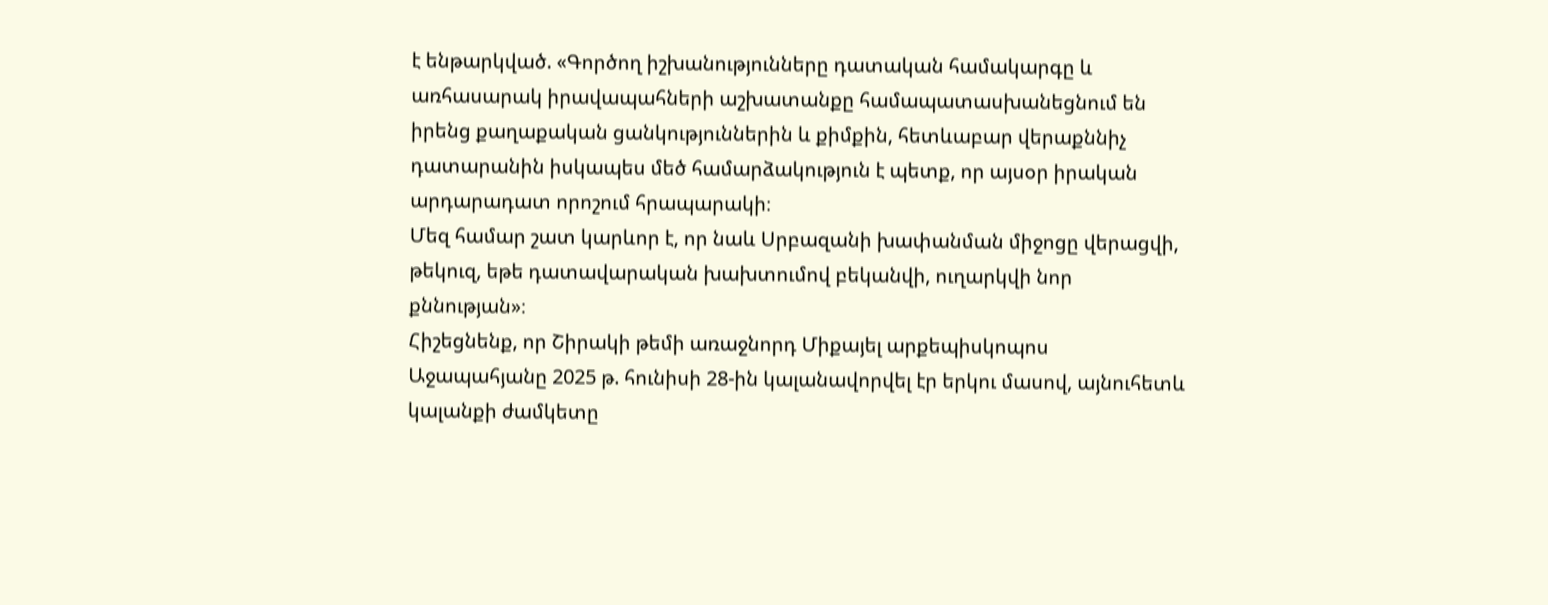է ենթարկված. «Գործող իշխանությունները դատական համակարգը և առհասարակ իրավապահների աշխատանքը համապատասխանեցնում են իրենց քաղաքական ցանկություններին և քիմքին, հետևաբար վերաքննիչ դատարանին իսկապես մեծ համարձակություն է պետք, որ այսօր իրական արդարադատ որոշում հրապարակի։
Մեզ համար շատ կարևոր է, որ նաև Սրբազանի խափանման միջոցը վերացվի, թեկուզ, եթե դատավարական խախտումով բեկանվի, ուղարկվի նոր քննության»։
Հիշեցնենք, որ Շիրակի թեմի առաջնորդ Միքայել արքեպիսկոպոս Աջապահյանը 2025 թ. հունիսի 28-ին կալանավորվել էր երկու մասով, այնուհետև կալանքի ժամկետը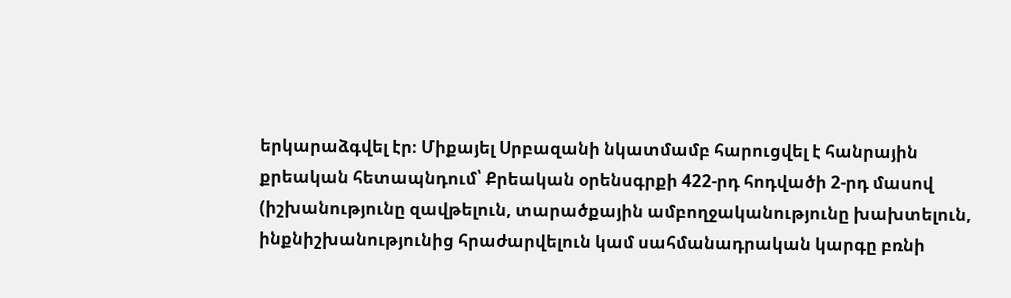երկարաձգվել էր։ Միքայել Սրբազանի նկատմամբ հարուցվել է հանրային քրեական հետապնդում՝ Քրեական օրենսգրքի 422-րդ հոդվածի 2-րդ մասով (իշխանությունը զավթելուն, տարածքային ամբողջականությունը խախտելուն, ինքնիշխանությունից հրաժարվելուն կամ սահմանադրական կարգը բռնի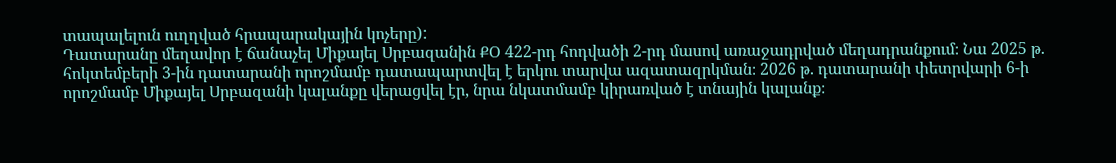տապալելուն ուղղված հրապարակային կոչերը):
Դատարանը մեղավոր է ճանաչել Միքայել Սրբազանին ՔՕ 422-րդ հոդվածի 2-րդ մասով առաջադրված մեղադրանքում։ Նա 2025 թ. հոկտեմբերի 3-ին դատարանի որոշմամբ դատապարտվել է երկու տարվա ազատազրկման։ 2026 թ. դատարանի փետրվարի 6-ի որոշմամբ Միքայել Սրբազանի կալանքը վերացվել էր, նրա նկատմամբ կիրառված է տնային կալանք։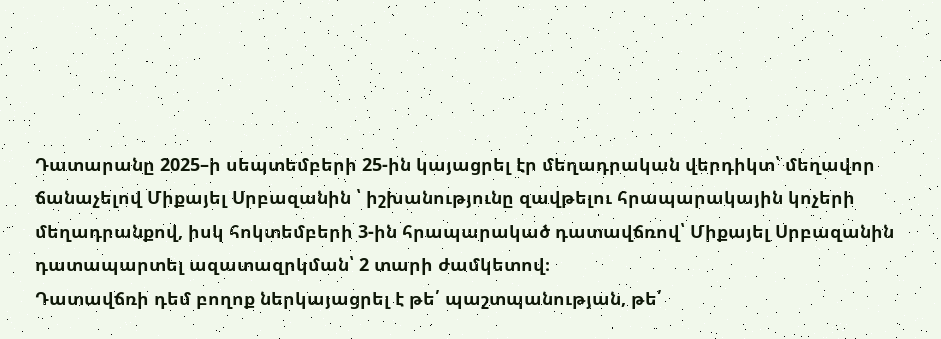Դատարանը 2025–ի սեպտեմբերի 25-ին կայացրել էր մեղադրական վերդիկտ՝ մեղավոր ճանաչելով Միքայել Սրբազանին ՝ իշխանությունը զավթելու հրապարակային կոչերի մեղադրանքով, իսկ հոկտեմբերի 3-ին հրապարակած դատավճռով՝ Միքայել Սրբազանին դատապարտել ազատազրկման՝ 2 տարի ժամկետով։
Դատավճռի դեմ բողոք ներկայացրել է թե՛ պաշտպանության, թե՛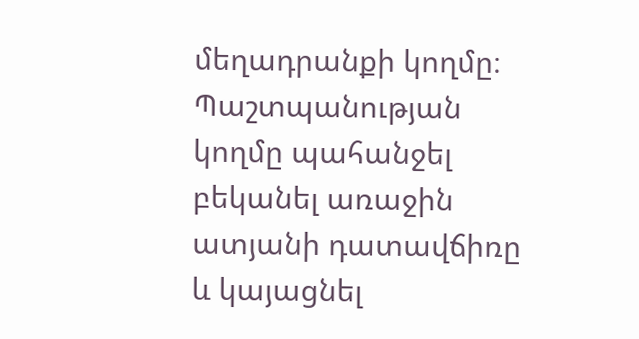մեղադրանքի կողմը։ Պաշտպանության կողմը պահանջել բեկանել առաջին ատյանի դատավճիռը և կայացնել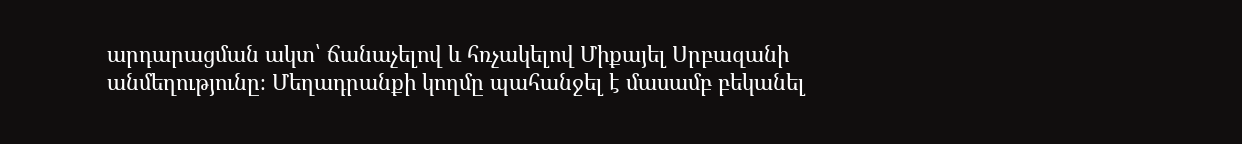արդարացման ակտ՝ ճանաչելով և հռչակելով Միքայել Սրբազանի անմեղությունը։ Մեղադրանքի կողմը պահանջել է մասամբ բեկանել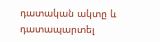դատական ակտը և դատապարտել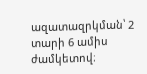ազատազրկման՝ 2 տարի 6 ամիս ժամկետով։